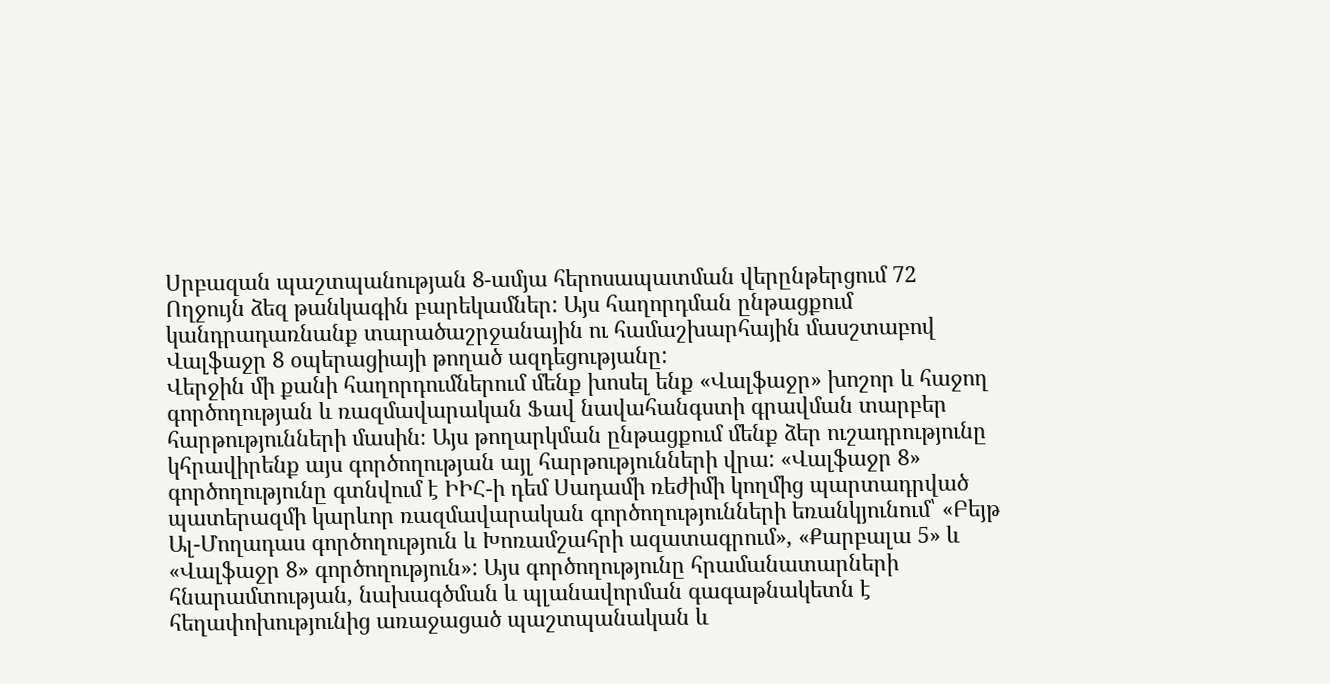Սրբազան պաշտպանության 8-ամյա հերոսապատման վերընթերցում 72
Ողջույն ձեզ թանկագին բարեկամներ: Այս հաղորդման ընթացքում կանդրադառնանք տարածաշրջանային ու համաշխարհային մասշտաբով Վալֆաջր 8 օպերացիայի թողած ազդեցությանը:
Վերջին մի քանի հաղորդումներում մենք խոսել ենք «Վալֆաջր» խոշոր և հաջող գործողության և ռազմավարական Ֆավ նավահանգստի գրավման տարբեր հարթությունների մասին։ Այս թողարկման ընթացքում մենք ձեր ուշադրությունը կհրավիրենք այս գործողության այլ հարթությունների վրա: «Վալֆաջր 8» գործողությունը գտնվում է ԻԻՀ-ի դեմ Սադամի ռեժիմի կողմից պարտադրված պատերազմի կարևոր ռազմավարական գործողությունների եռանկյունում՝ «Բեյթ Ալ-Մողադաս գործողություն և Խոռամշահրի ազատագրում», «Քարբալա 5» և «Վալֆաջր 8» գործողություն»: Այս գործողությունը հրամանատարների հնարամտության, նախագծման և պլանավորման գագաթնակետն է հեղափոխությունից առաջացած պաշտպանական և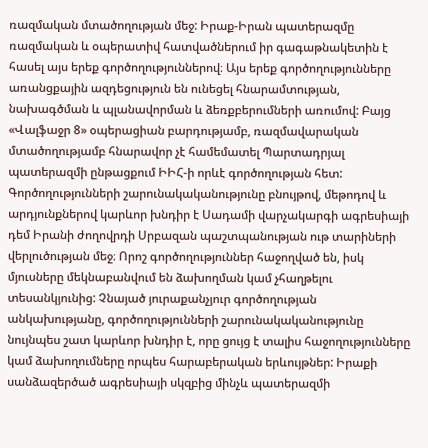ռազմական մտածողության մեջ: Իրաք-Իրան պատերազմը ռազմական և օպերատիվ հատվածներում իր գագաթնակետին է հասել այս երեք գործողություններով։ Այս երեք գործողությունները առանցքային ազդեցություն են ունեցել հնարամտության, նախագծման և պլանավորման և ձեռքբերումների առումով: Բայց «Վալֆաջր 8» օպերացիան բարդությամբ, ռազմավարական մտածողությամբ հնարավոր չէ համեմատել Պարտադրյալ պատերազմի ընթացքում ԻԻՀ-ի որևէ գործողության հետ: Գործողությունների շարունակականությունը բնույթով, մեթոդով և արդյունքներով կարևոր խնդիր է Սադամի վարչակարգի ագրեսիայի դեմ Իրանի ժողովրդի Սրբազան պաշտպանության ութ տարիների վերլուծության մեջ։ Որոշ գործողություններ հաջողված են, իսկ մյուսները մեկնաբանվում են ձախողման կամ չհաղթելու տեսանկյունից: Չնայած յուրաքանչյուր գործողության անկախությանը, գործողությունների շարունակականությունը նույնպես շատ կարևոր խնդիր է, որը ցույց է տալիս հաջողությունները կամ ձախողումները որպես հարաբերական երևույթներ: Իրաքի սանձազերծած ագրեսիայի սկզբից մինչև պատերազմի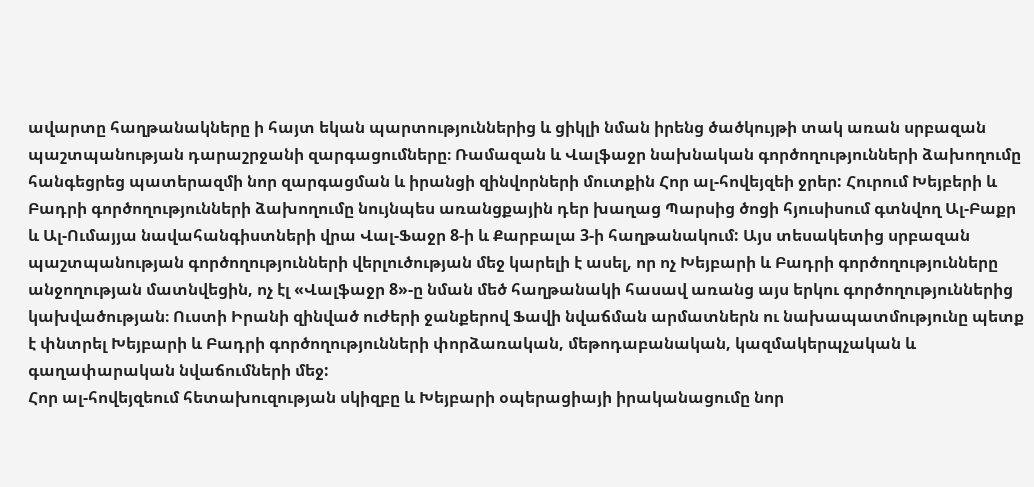ավարտը հաղթանակները ի հայտ եկան պարտություններից և ցիկլի նման իրենց ծածկույթի տակ առան սրբազան պաշտպանության դարաշրջանի զարգացումները։ Ռամազան և Վալֆաջր նախնական գործողությունների ձախողումը հանգեցրեց պատերազմի նոր զարգացման և իրանցի զինվորների մուտքին Հոր ալ-հովեյզեի ջրեր: Հուրում Խեյբերի և Բադրի գործողությունների ձախողումը նույնպես առանցքային դեր խաղաց Պարսից ծոցի հյուսիսում գտնվող Ալ-Բաքր և Ալ-Ումայյա նավահանգիստների վրա Վալ-Ֆաջր 8-ի և Քարբալա 3-ի հաղթանակում: Այս տեսակետից սրբազան պաշտպանության գործողությունների վերլուծության մեջ կարելի է ասել, որ ոչ Խեյբարի և Բադրի գործողությունները անջողության մատնվեցին, ոչ էլ «Վալֆաջր 8»-ը նման մեծ հաղթանակի հասավ առանց այս երկու գործողություններից կախվածության։ Ուստի Իրանի զինված ուժերի ջանքերով Ֆավի նվաճման արմատներն ու նախապատմությունը պետք է փնտրել Խեյբարի և Բադրի գործողությունների փորձառական, մեթոդաբանական, կազմակերպչական և գաղափարական նվաճումների մեջ:
Հոր ալ-հովեյզեում հետախուզության սկիզբը և Խեյբարի օպերացիայի իրականացումը նոր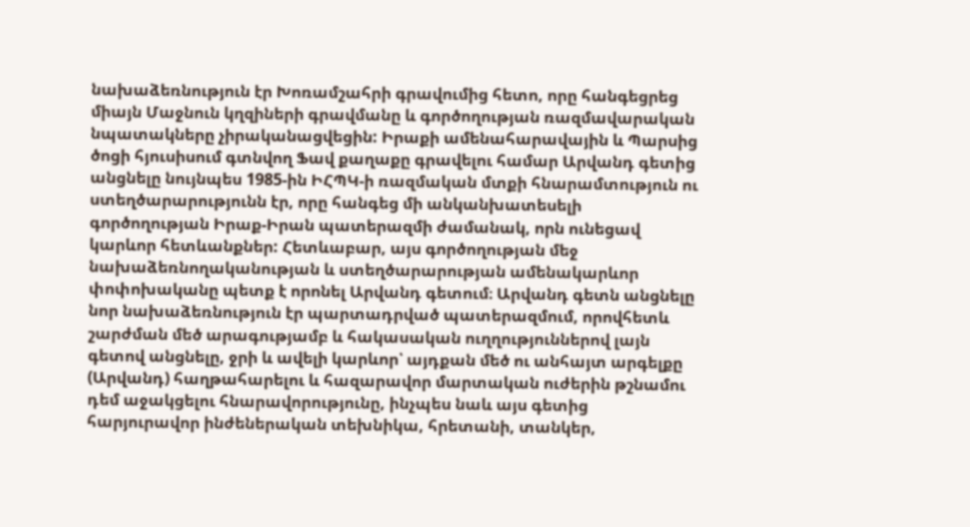նախաձեռնություն էր Խոռամշահրի գրավումից հետո, որը հանգեցրեց միայն Մաջնուն կղզիների գրավմանը և գործողության ռազմավարական նպատակները չիրականացվեցին: Իրաքի ամենահարավային և Պարսից ծոցի հյուսիսում գտնվող Ֆավ քաղաքը գրավելու համար Արվանդ գետից անցնելը նույնպես 1985-ին ԻՀՊԿ-ի ռազմական մտքի հնարամտություն ու ստեղծարարությունն էր, որը հանգեց մի անկանխատեսելի գործողության Իրաք-Իրան պատերազմի ժամանակ, որն ունեցավ կարևոր հետևանքներ: Հետևաբար, այս գործողության մեջ նախաձեռնողականության և ստեղծարարության ամենակարևոր փոփոխականը պետք է որոնել Արվանդ գետում։ Արվանդ գետն անցնելը նոր նախաձեռնություն էր պարտադրված պատերազմում, որովհետև շարժման մեծ արագությամբ և հակասական ուղղություններով լայն գետով անցնելը, ջրի և ավելի կարևոր՝ այդքան մեծ ու անհայտ արգելքը (Արվանդ) հաղթահարելու և հազարավոր մարտական ուժերին թշնամու դեմ աջակցելու հնարավորությունը, ինչպես նաև այս գետից հարյուրավոր ինժեներական տեխնիկա, հրետանի, տանկեր,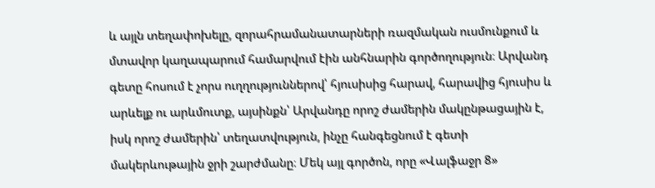և այլն տեղափոխելը, զորահրամանատարների ռազմական ուսմունքում և մտավոր կաղապարում համարվում էին անհնարին գործողություն։ Արվանդ գետը հոսում է չորս ուղղություններով՝ հյուսիսից հարավ, հարավից հյուսիս և արևելք ու արևմուտք, այսինքն՝ Արվանդը որոշ ժամերին մակընթացային է, իսկ որոշ ժամերին՝ տեղատվություն, ինչը հանգեցնում է գետի մակերևութային ջրի շարժմանը։ Մեկ այլ գործոն, որը «Վալֆաջր 8»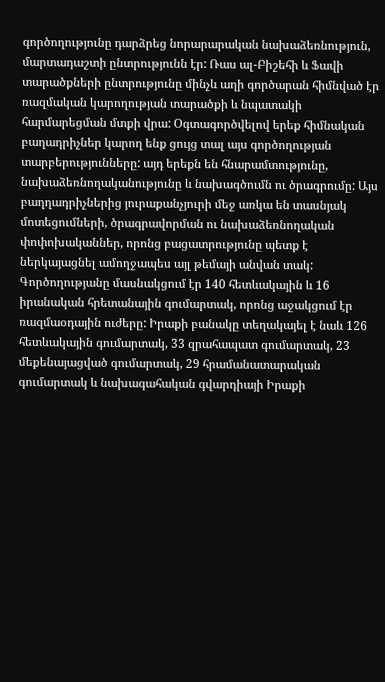գործողությունը դարձրեց նորարարական նախաձեռնություն, մարտադաշտի ընտրությունն էր: Ռաս ալ-Բիշեհի և Ֆավի տարածքների ընտրությունը մինչև աղի գործարան հիմնված էր ռազմական կարողության տարածքի և նպատակի հարմարեցման մտքի վրա: Օգտագործվելով երեք հիմնական բաղադրիչներ կարող ենք ցույց տալ այս գործողության տարբերությունները: այդ երեքն են հնարամտությունը, նախաձեռնողականությունը և նախագծումն ու ծրագրումը: Այս բաղղադրիչներից յուրաքանչյուրի մեջ առկա են տասնյակ մոտեցումների, ծրագրավորման ու նախաձեռնողական փոփոխականներ, որոնց բացատրությունը պետք է ներկայացնել ամողջապես այլ թեմայի անվան տակ: Գործողությանը մասնակցում էր 140 հետևակային և 16 իրանական հրետանային գումարտակ, որոնց աջակցում էր ռազմաօդային ուժերը: Իրաքի բանակը տեղակայել է նաև 126 հետևակային գումարտակ, 33 զրահապատ գումարտակ, 23 մեքենայացված գումարտակ, 29 հրամանատարական գումարտակ և նախագահական գվարդիայի Իրաքի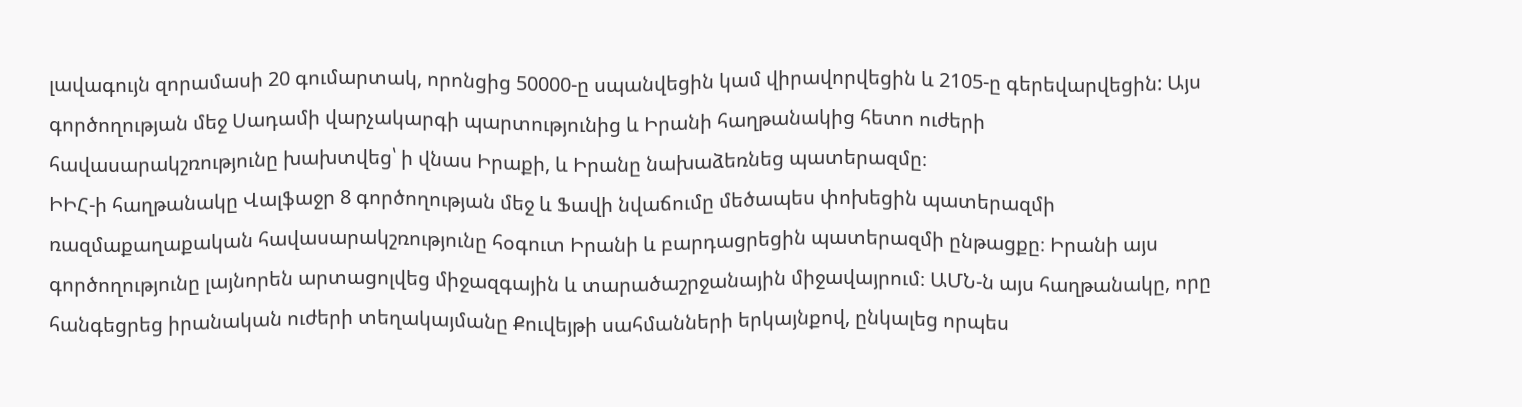լավագույն զորամասի 20 գումարտակ, որոնցից 50000-ը սպանվեցին կամ վիրավորվեցին և 2105-ը գերեվարվեցին: Այս գործողության մեջ Սադամի վարչակարգի պարտությունից և Իրանի հաղթանակից հետո ուժերի հավասարակշռությունը խախտվեց՝ ի վնաս Իրաքի, և Իրանը նախաձեռնեց պատերազմը։
ԻԻՀ-ի հաղթանակը Վալֆաջր 8 գործողության մեջ և Ֆավի նվաճումը մեծապես փոխեցին պատերազմի ռազմաքաղաքական հավասարակշռությունը հօգուտ Իրանի և բարդացրեցին պատերազմի ընթացքը։ Իրանի այս գործողությունը լայնորեն արտացոլվեց միջազգային և տարածաշրջանային միջավայրում։ ԱՄՆ-ն այս հաղթանակը, որը հանգեցրեց իրանական ուժերի տեղակայմանը Քուվեյթի սահմանների երկայնքով, ընկալեց որպես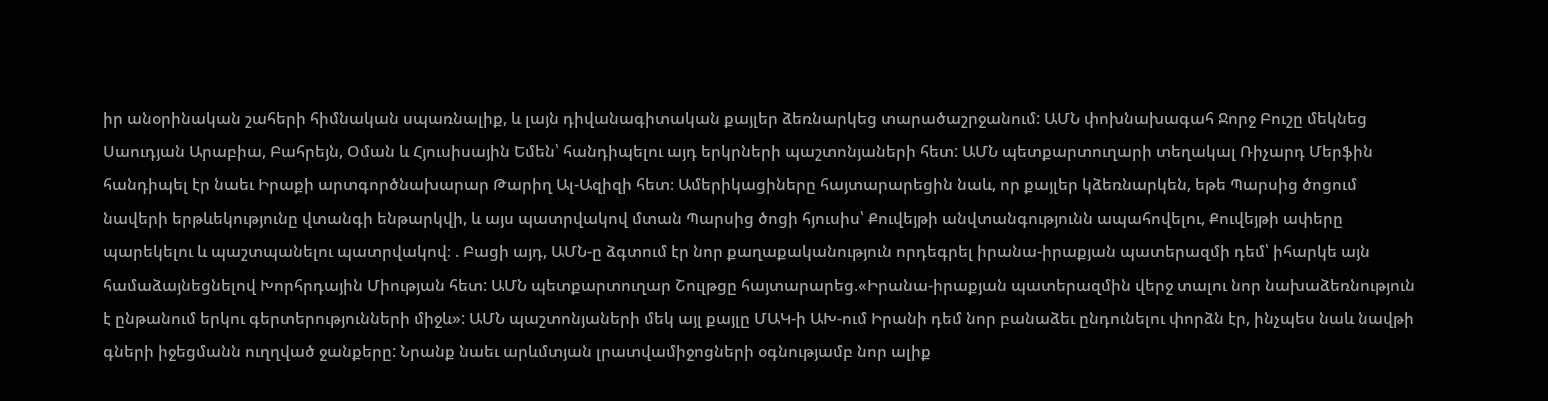իր անօրինական շահերի հիմնական սպառնալիք, և լայն դիվանագիտական քայլեր ձեռնարկեց տարածաշրջանում: ԱՄՆ փոխնախագահ Ջորջ Բուշը մեկնեց Սաուդյան Արաբիա, Բահրեյն, Օման և Հյուսիսային Եմեն՝ հանդիպելու այդ երկրների պաշտոնյաների հետ: ԱՄՆ պետքարտուղարի տեղակալ Ռիչարդ Մերֆին հանդիպել էր նաեւ Իրաքի արտգործնախարար Թարիղ Ալ-Ազիզի հետ։ Ամերիկացիները հայտարարեցին նաև, որ քայլեր կձեռնարկեն, եթե Պարսից ծոցում նավերի երթևեկությունը վտանգի ենթարկվի, և այս պատրվակով մտան Պարսից ծոցի հյուսիս՝ Քուվեյթի անվտանգությունն ապահովելու, Քուվեյթի ափերը պարեկելու և պաշտպանելու պատրվակով։ . Բացի այդ, ԱՄՆ-ը ձգտում էր նոր քաղաքականություն որդեգրել իրանա-իրաքյան պատերազմի դեմ՝ իհարկե այն համաձայնեցնելով Խորհրդային Միության հետ: ԱՄՆ պետքարտուղար Շուլթցը հայտարարեց.«Իրանա-իրաքյան պատերազմին վերջ տալու նոր նախաձեռնություն է ընթանում երկու գերտերությունների միջև»: ԱՄՆ պաշտոնյաների մեկ այլ քայլը ՄԱԿ-ի ԱԽ-ում Իրանի դեմ նոր բանաձեւ ընդունելու փորձն էր, ինչպես նաև նավթի գների իջեցմանն ուղղված ջանքերը: Նրանք նաեւ արևմտյան լրատվամիջոցների օգնությամբ նոր ալիք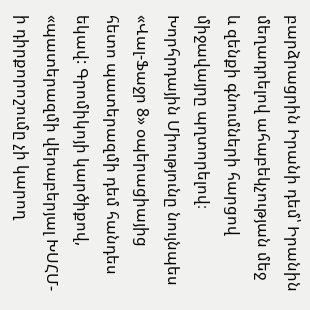բարձրացրին Իրանի դեմ՝ Իրանին մեղադրելով ահաբեկչության մեջ և զենքի գնումների հարցով միջավայրը պղտորելով։ Խորհրդային Միությունը նույնպես «Վալ-Ֆաջր 8» օպերացիայից հետո պատերազմի դեմ հանդես եկավ: Գրոմիկոյի կարծիքով, «պատերազմի վերաբերյալ ԽՍՀՄ-ի դիրքորոշումը չի կարող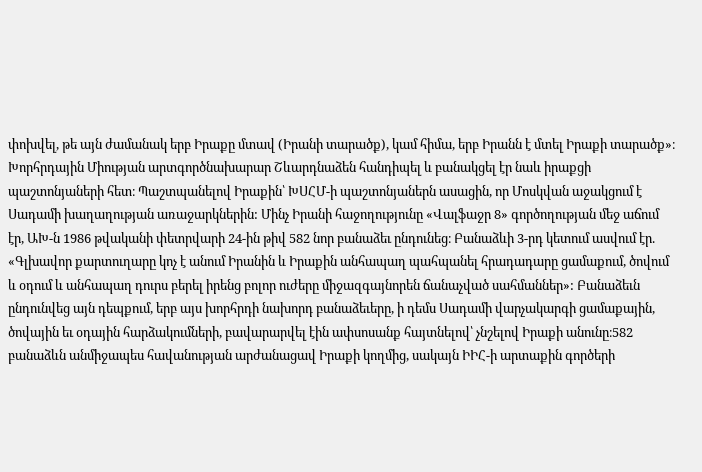փոխվել, թե այն ժամանակ երբ Իրաքը մտավ (Իրանի տարածք), կամ հիմա, երբ Իրանն է մտել Իրաքի տարածք»։ Խորհրդային Միության արտգործնախարար Շևարդնաձեն հանդիպել և բանակցել էր նաև իրաքցի պաշտոնյաների հետ։ Պաշտպանելով Իրաքին՝ ԽՍՀՄ-ի պաշտոնյաներն ասացին, որ Մոսկվան աջակցում է Սադամի խաղաղության առաջարկներին: Մինչ Իրանի հաջողությունը «Վալֆաջր 8» գործողության մեջ աճում էր, ԱԽ-ն 1986 թվականի փետրվարի 24-ին թիվ 582 նոր բանաձեւ ընդունեց։ Բանաձևի 3-րդ կետում ասվում էր. «Գլխավոր քարտուղարը կոչ է անում Իրանին և Իրաքին անհապաղ պահպանել հրադադարը ցամաքում, ծովում և օդում և անհապաղ դուրս բերել իրենց բոլոր ուժերը միջազգայնորեն ճանաչված սահմաններ»: Բանաձեւն ընդունվեց այն դեպքում, երբ այս խորհրդի նախորդ բանաձեւերը, ի դեմս Սադամի վարչակարգի ցամաքային, ծովային եւ օդային հարձակումների, բավարարվել էին ափսոսանք հայտնելով՝ չնշելով Իրաքի անունը։582 բանաձևն անմիջապես հավանության արժանացավ Իրաքի կողմից, սակայն ԻԻՀ-ի արտաքին գործերի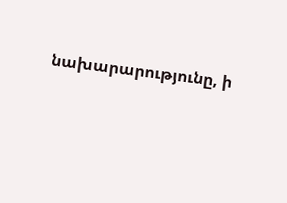նախարարությունը, ի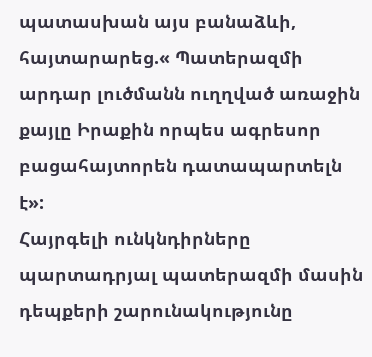պատասխան այս բանաձևի, հայտարարեց.« Պատերազմի արդար լուծմանն ուղղված առաջին քայլը Իրաքին որպես ագրեսոր բացահայտորեն դատապարտելն է»:
Հայրգելի ունկնդիրները պարտադրյալ պատերազմի մասին դեպքերի շարունակությունը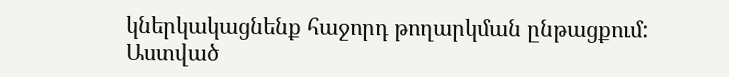կներկակացնենք հաջորդ թողարկման ընթացքում: Աստված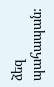ձեզ պահապան: